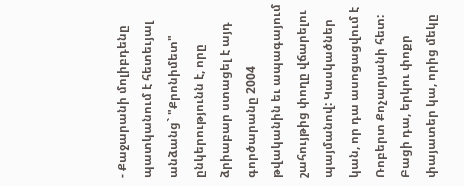- Քաջարանի մոլիբդենը պատկանում է հետեւյալ անձանց` "Քրոնիմետ" ընկերությունն է, որը ձրիաբար ստացել է այդ գործարանը 2004 թվականին եւ ապագայում շահույթից փողը վճարելու պայմանով: Կասկածներ կան, որ դա ասոցացվում է Ռոբերտ Քոչարյանի հետ: Բացի դա, երկու փոքր փայատեր կա, որից մեկը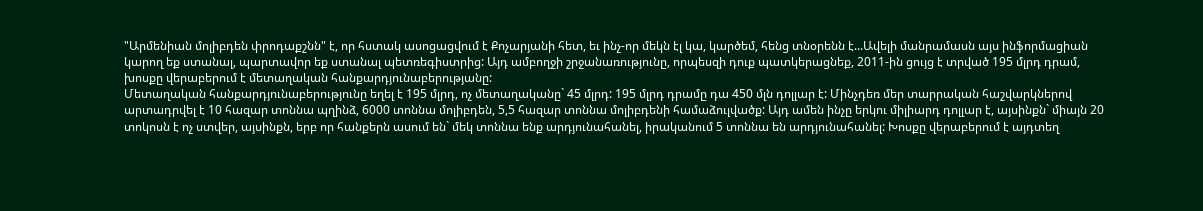"Արմենիան մոլիբդեն փրոդաքշնն" է, որ հստակ ասոցացվում է Քոչարյանի հետ, եւ ինչ-որ մեկն էլ կա, կարծեմ, հենց տնօրենն է...Ավելի մանրամասն այս ինֆորմացիան կարող եք ստանալ, պարտավոր եք ստանալ պետռեգիստրից: Այդ ամբողջի շրջանառությունը, որպեսզի դուք պատկերացնեք, 2011-ին ցույց է տրված 195 մլրդ դրամ, խոսքը վերաբերում է մետաղական հանքարդյունաբերությանը:
Մետաղական հանքարդյունաբերությունը եղել է 195 մլրդ, ոչ մետաղականը` 45 մլրդ: 195 մլրդ դրամը դա 450 մլն դոլլար է: Մինչդեռ մեր տարրական հաշվարկներով արտադրվել է 10 հազար տոննա պղինձ, 6000 տոննա մոլիբդեն, 5,5 հազար տոննա մոլիբդենի համաձուլվածք: Այդ ամեն ինչը երկու միլիարդ դոլլար է, այսինքն` միայն 20 տոկոսն է ոչ ստվեր, այսինքն, երբ որ հանքերն ասում են` մեկ տոննա ենք արդյունահանել, իրականում 5 տոննա են արդյունահանել: Խոսքը վերաբերում է այդտեղ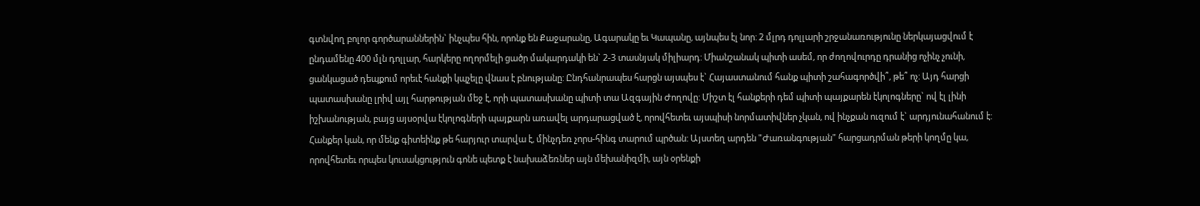գտնվող բոլոր գործարաններին` ինչպես հին, որոնք են Քաջարանը, Ագարակը եւ Կապանը, այնպես էլ նոր: 2 մլրդ դոլլարի շրջանառությունը ներկայացվում է ընդամենը 400 մլն դոլլար, հարկերը ողորմելի ցածր մակարդակի են` 2-3 տասնյակ միլիարդ: Միանշանակ պիտի ասեմ, որ ժողովուրդը դրանից ոչինչ չունի, ցանկացած դեպքում որեւէ հանքի կպչելը վնաս է բնությանը: Ընդհանրապես հարցն այսպես է` Հայաստանում հանք պիտի շահագործվի՞, թե՞ ոչ: Այդ հարցի պատասխանը լրիվ այլ հարթության մեջ է, որի պատասխանը պիտի տա Ազգային Ժողովը: Միշտ էլ հանքերի դեմ պիտի պայքարեն էկոլոգները` ով էլ լինի իշխանության, բայց այսօրվա էկոլոգների պայքարն առավել արդարացված է, որովհետեւ այսպիսի նորմատիվներ չկան, ով ինչքան ուզում է` արդյունահանում է: Հանքեր կան, որ մենք գիտեինք թե հարյուր տարվա է, մինչդեռ չորս-հինգ տարում պրծան: Այստեղ արդեն "Ժառանգության" հարցադրման թերի կողմը կա, որովհետեւ որպես կուսակցություն գոնե պետք է նախաձեռներ այն մեխանիզմի, այն օրենքի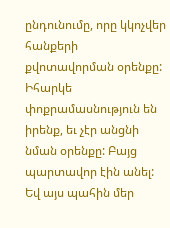ընդունումը, որը կկոչվեր հանքերի քվոտավորման օրենքը: Իհարկե փոքրամասնություն են իրենք, եւ չէր անցնի նման օրենքը: Բայց պարտավոր էին անել: Եվ այս պահին մեր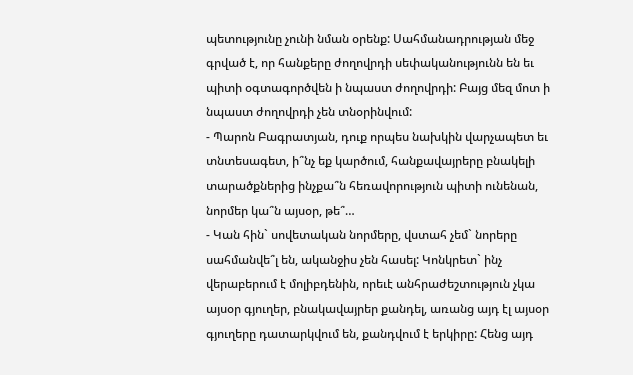պետությունը չունի նման օրենք: Սահմանադրության մեջ գրված է, որ հանքերը ժողովրդի սեփականությունն են եւ պիտի օգտագործվեն ի նպաստ ժողովրդի: Բայց մեզ մոտ ի նպաստ ժողովրդի չեն տնօրինվում:
- Պարոն Բագրատյան, դուք որպես նախկին վարչապետ եւ տնտեսագետ, ի՞նչ եք կարծում, հանքավայրերը բնակելի տարածքներից ինչքա՞ն հեռավորություն պիտի ունենան, նորմեր կա՞ն այսօր, թե՞…
- Կան հին` սովետական նորմերը, վստահ չեմ` նորերը սահմանվե՞լ են, ականջիս չեն հասել: Կոնկրետ` ինչ վերաբերում է մոլիբդենին, որեւէ անհրաժեշտություն չկա այսօր գյուղեր, բնակավայրեր քանդել, առանց այդ էլ այսօր գյուղերը դատարկվում են, քանդվում է երկիրը: Հենց այդ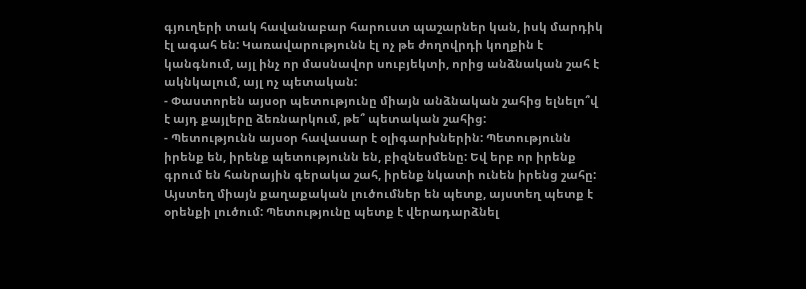գյուղերի տակ հավանաբար հարուստ պաշարներ կան, իսկ մարդիկ էլ ագահ են: Կառավարությունն էլ ոչ թե ժողովրդի կողքին է կանգնում, այլ ինչ որ մասնավոր սուբյեկտի, որից անձնական շահ է ակնկալում, այլ ոչ պետական:
- Փաստորեն այսօր պետությունը միայն անձնական շահից ելնելո՞վ է այդ քայլերը ձեռնարկում, թե՞ պետական շահից:
- Պետությունն այսօր հավասար է օլիգարխներին: Պետությունն իրենք են, իրենք պետությունն են, բիզնեսմենը: Եվ երբ որ իրենք գրում են հանրային գերակա շահ, իրենք նկատի ունեն իրենց շահը: Այստեղ միայն քաղաքական լուծումներ են պետք, այստեղ պետք է օրենքի լուծում: Պետությունը պետք է վերադարձնել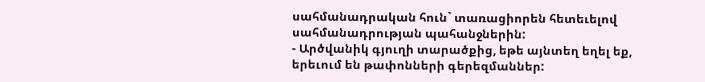սահմանադրական հուն` տառացիորեն հետեւելով սահմանադրության պահանջներին:
- Արծվանիկ գյուղի տարածքից, եթե այնտեղ եղել եք, երեւում են թափոնների գերեզմաններ: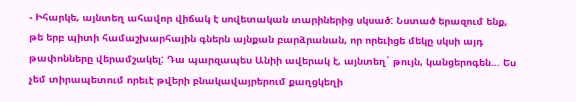- Իհարկե, այնտեղ ահավոր վիճակ է սովետական տարիներից սկսած: Նստած երազում ենք, թե երբ պիտի համաշխարհային գներն այնքան բարձրանան, որ որեւիցե մեկը սկսի այդ թափոնները վերամշակել: Դա պարզապես Անիի ավերակ է, այնտեղ` թույն, կանցերոգեն… Ես չեմ տիրապետում որեւէ թվերի բնակավայրերում քաղցկեղի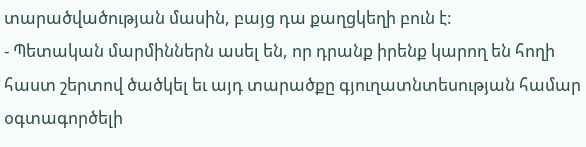տարածվածության մասին, բայց դա քաղցկեղի բուն է:
- Պետական մարմիններն ասել են, որ դրանք իրենք կարող են հողի հաստ շերտով ծածկել եւ այդ տարածքը գյուղատնտեսության համար օգտագործելի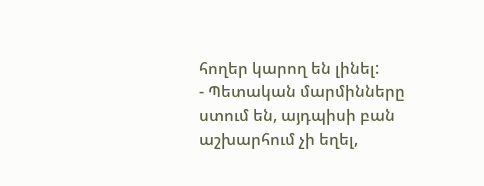հողեր կարող են լինել:
- Պետական մարմինները ստում են, այդպիսի բան աշխարհում չի եղել,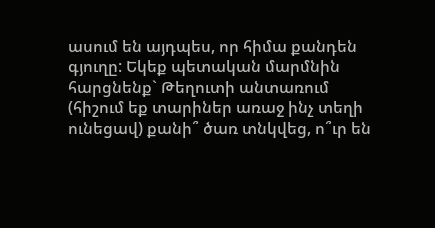ասում են այդպես, որ հիմա քանդեն գյուղը: Եկեք պետական մարմնին հարցնենք` Թեղուտի անտառում (հիշում եք տարիներ առաջ ինչ տեղի ունեցավ) քանի՞ ծառ տնկվեց, ո՞ւր են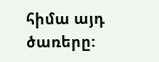հիմա այդ ծառերը: